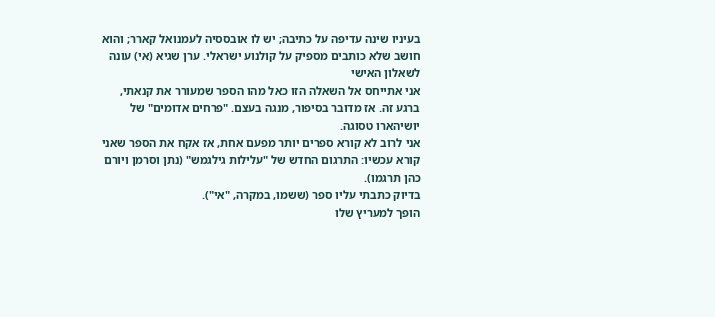בעיניו שינה עדיפה על כתיבה; יש לו אובססיה לעמנואל קארר; והוא חושב שלא כותבים מספיק על קולנוע ישראלי. ערן שגיא (אי) עונה לשאלון האישי
אני אתייחס אל השאלה הזו כאל מהו הספר שמעורר את קנאתי, ברגע זה. אז מדובר בסיפור, מנגה בעצם. "פרחים אדומים" של יושיהארו טסוגה.
אני לרוב לא קורא ספרים יותר מפעם אחת, אז אקח את הספר שאני קורא עכשיו: התרגום החדש של "עלילות גילגמש" (נתן וסרמן ויורם כהן תרגמו).
בדיוק כתבתי עליו ספר (ששמו, במקרה, "אי").
הופך למעריץ שלו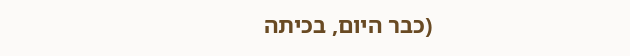(כבר היום, בכיתה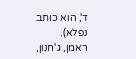ד', הוא כותב נפלא).
ראמן, ג'חנון,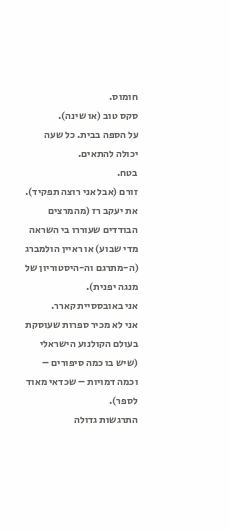חומוס.
סקס טוב (או שינה).
על הספה בבית. כל שעה יכולה להתאים.
בטח.
זורם (אבל אני רוצה תפקיד).
את יעקב רז (מהמרצים הבודדים שעוררו בי השראה מדי שבוע) או ראיין הולמברג (ה-מתרגם וה-היסטוריון של מנגה יפנית).
אני באובססיית קארר.
אני לא מכיר ספרות שעוסקת בעולם הקולנוע הישראלי (שיש בו כמה סיפורים – וכמה דמויות – שכדאי מאוד לספר).
התרגשות גדולה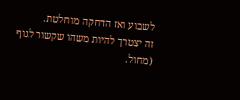לשבוע ואז הדחקה מוחלטת.
זה יצטרך להיות משהו שקשור לגוף (מחול.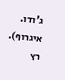ג'ודו. איגרוף).
רץ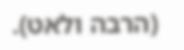(הרבה ולאט).